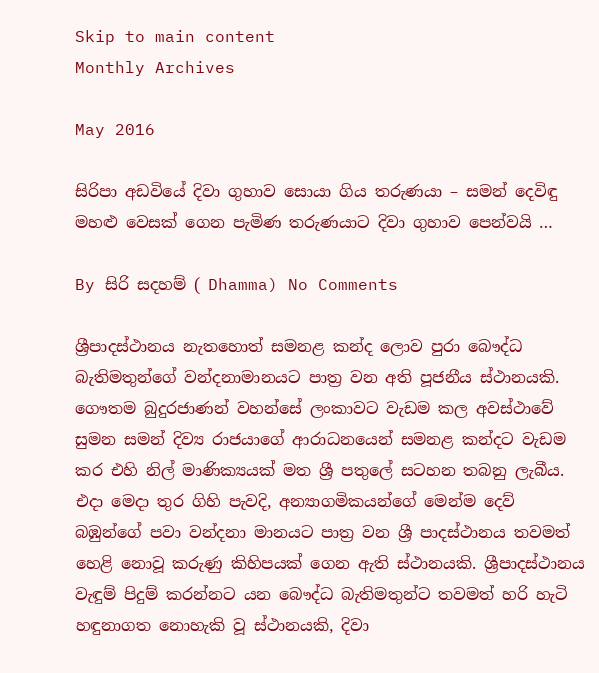Skip to main content
Monthly Archives

May 2016

සිරිපා අඩවියේ දිවා ගුහාව සොයා ගිය තරුණයා – සමන් දෙවිඳු මහළු වෙසක් ගෙන පැමිණ තරුණයාට දිවා ගුහාව පෙන්වයි …

By සිරි සදහම් ( Dhamma) No Comments

ශ්‍රීපාදස්ථානය නැතහොත් සමනළ කන්ද ලොව පුරා බෞද්ධ බැතිමතුන්ගේ වන්දනාමානයට පාත්‍ර වන අති පූජනීය ස්ථානයකි. ගෞතම බුදුරජාණන් වහන්සේ ලංකාවට වැඩම කල අවස්ථාවේ සුමන සමන් දිව්‍ය රාජයාගේ ආරාධනයෙන් සමනළ කන්දට වැඩම කර එහි නිල් මාණික්‍යයක් මත ශ්‍රී පතුලේ සටහන තබනු ලැබීය. එදා මෙදා තුර ගිහි පැවදි, අන්‍යාගමිකයන්ගේ මෙන්ම දෙව් බඹුන්ගේ පවා වන්දනා මානයට පාත්‍ර වන ශ්‍රී පාදස්ථානය තවමත් හෙළි නොවූ කරුණු කිහිපයක් ගෙන ඇති ස්ථානයකි. ශ්‍රීපාදස්ථානය වැඳුම් පිදුම් කරන්නට යන බෞද්ධ බැතිමතුන්ට තවමත් හරි හැටි හඳුනාගත නොහැකි වූ ස්ථානයකි, දිවා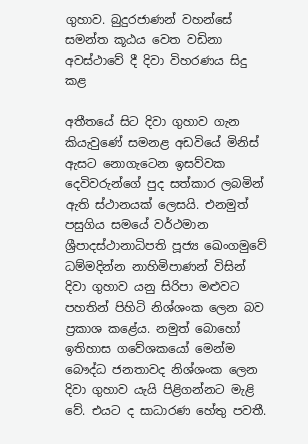ගුහාව. බුදුරජාණන් වහන්සේ සමන්ත කූඨය වෙත වඩිනා අවස්ථාවේ දී දිවා විහරණය සිදු කළ

අතීතයේ සිට දිවා ගුහාව ගැන කියැවුණේ සමනළ අඩවියේ මිනිස් ඇසට නොගැටෙන ඉසව්වක දෙවිවරුන්ගේ පුද සත්කාර ලබමින් ඇති ස්ථානයක් ලෙසයි. එනමුත් පසුගිය සමයේ වර්ථමාන ශ්‍රීපාදස්ථානාධිපති පූජ්‍ය ඛෙංගමුවේ ධම්මදින්න නාහිමිපාණන් විසින් දිවා ගුහාව යනු සිරිපා මළුවට පහතින් පිහිටි නිශ්ශංක ලෙන බව ප්‍රකාශ කළේය. නමුත් බොහෝ ඉතිහාස ගවේශකයෝ මෙන්ම බෞද්ධ ජනතාවද නිශ්ශංක ලෙන දිවා ගුහාව යැයි පිළිගන්නට මැළි වේ. එයට ද සාධාරණ හේතු පවතී.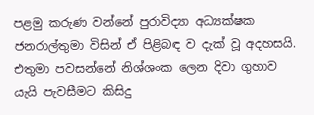පළමු කරුණ වන්නේ පුරාවිද්‍යා අධ්‍යක්ෂක ජනරාල්තුමා විසින් ඒ පිළිබඳ ව දැක් වූ අදහසයි. එතුමා පවසන්නේ නිශ්ශංක ලෙන දිවා ගුහාව යැයි පැවසීමට කිසිදු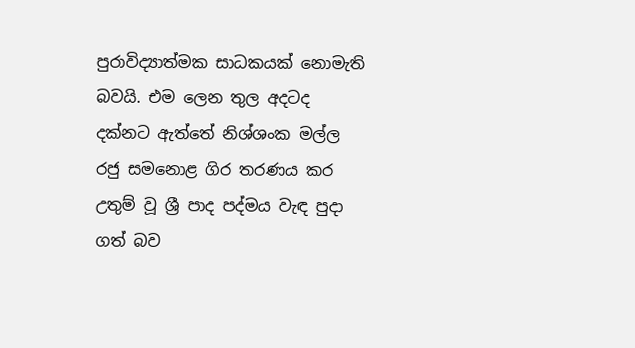පුරාවිද්‍යාත්මක සාධකයක් නොමැති බවයි. එම ලෙන තුල අදටද දක්නට ඇත්තේ නිශ්ශංක මල්ල රජු සමනොළ ගිර තරණය කර උතුම් වූ ශ්‍රී පාද පද්මය වැඳ පුදා ගත් බව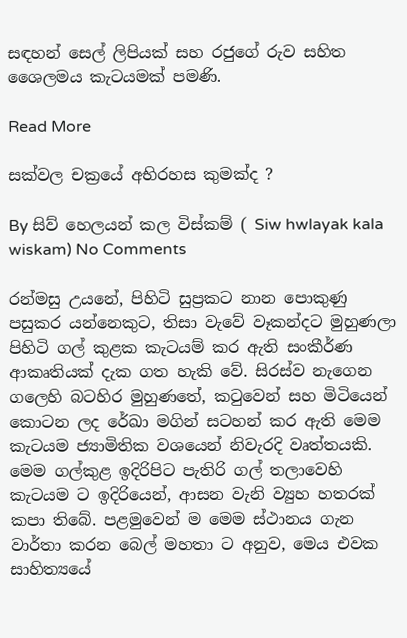සඳහන් සෙල් ලිපියක් සහ රජුගේ රුව සහිත ශෛලමය කැටයමක් පමණි.

Read More

සක්වල චක්‍රයේ අභිරහස කුමක්ද ?

By සිව් හෙලයන් කල විස්කම් ( Siw hwlayak kala wiskam) No Comments

රන්මසු උයනේ, පිහිටි සුප්‍රකට නාන පොකුණු පසුකර යන්නෙකුට, තිසා වැවේ වෑකන්දට මුහුණලා පිහිටි ගල් කුළක කැටයම් කර ඇති සංකීර්ණ ආකෘතියක් දැක ගත හැකි වේ. සිරස්ව නැගෙන ගලෙහි බටහිර මුහුණතේ, කටුවෙන් සහ මිටියෙන් කොටන ලද රේඛා මගින් සටහන් කර ඇති මෙම කැටයම ජ්‍යාමිතික වශයෙන් නිවැරදි වෘත්තයකි. මෙම ගල්කුළ ඉදිරිපිට පැතිරි ගල් තලාවෙහි කැටයම ට ඉදිරියෙන්, ආසන වැනි ව්‍යුහ හතරක් කපා තිබේ. පළමුවෙන් ම මෙම ස්ථානය ගැන වාර්තා කරන බෙල් මහතා ට අනුව, මෙය එවක සාහිත්‍යයේ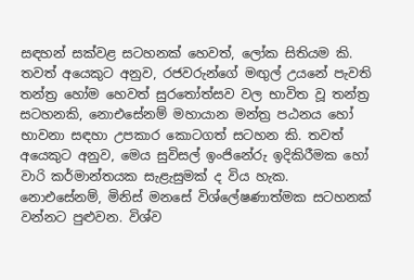සඳහන් සක්වළ සටහනක් හෙවත්, ලෝක සිතියම කි. තවත් අයෙකුට අනුව, රජවරුන්ගේ මඟුල් උයනේ පැවති තන්ත්‍ර හෝම හෙවත් සුරතෝත්සව වල භාවිත වූ තන්ත්‍ර සටහනකි, නොඑසේනම් මහායාන මන්ත්‍ර පඨනය හෝ භාවනා සඳහා උපකාර කොටගත් සටහන කි. තවත් අයෙකුට අනුව, මෙය සුවිසල් ඉංජිනේරු ඉදිකිරීමක හෝ වාරි කර්මාන්තයක සැළැසුමක් ද විය හැක. නොඑසේනම්, මිනිස් මනසේ විශ්ලේෂණාත්මක සටහනක් වන්නට පුළුවන. විශ්ව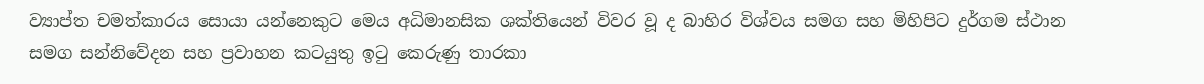ව්‍යාප්ත චමත්කාරය සොයා යන්නෙකුට මෙය අධිමානසික ශක්තියෙන් විවර වූ ද බාහිර විශ්වය සමග සහ මිහිපිට දුර්ගම ස්ථාන සමග සන්නිවේදන සහ ප්‍රවාහන කටයුතු ඉටු කෙරුණු තාරකා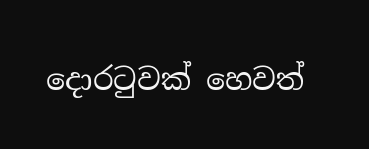දොරටුවක් හෙවත්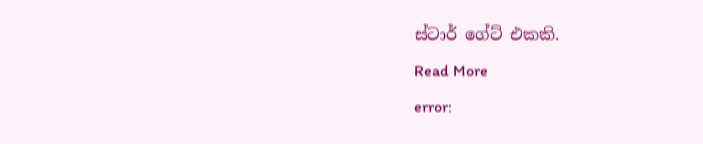ස්ටාර් ගේට් එකකි.

Read More

error: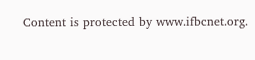Content is protected by www.ifbcnet.org.